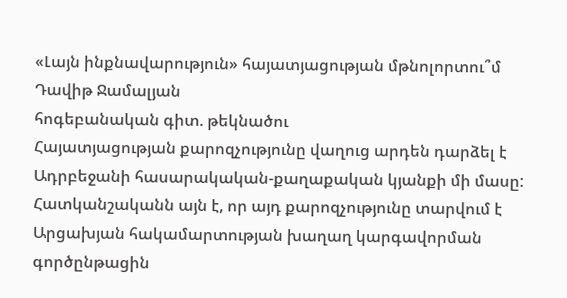«Լայն ինքնավարություն» հայատյացության մթնոլորտու՞մ
Դավիթ Ջամալյան
հոգեբանական գիտ. թեկնածու
Հայատյացության քարոզչությունը վաղուց արդեն դարձել է Ադրբեջանի հասարակական-քաղաքական կյանքի մի մասը: Հատկանշականն այն է, որ այդ քարոզչությունը տարվում է Արցախյան հակամարտության խաղաղ կարգավորման գործընթացին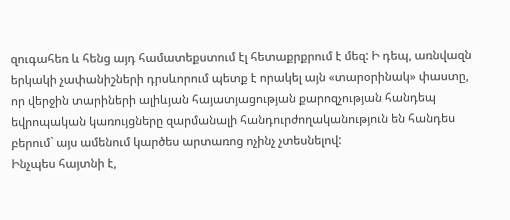զուգահեռ և հենց այդ համատեքստում էլ հետաքրքրում է մեզ: Ի դեպ, առնվազն երկակի չափանիշների դրսևորում պետք է որակել այն «տարօրինակ» փաստը, որ վերջին տարիների ալիևյան հայատյացության քարոզչության հանդեպ եվրոպական կառույցները զարմանալի հանդուրժողականություն են հանդես բերում` այս ամենում կարծես արտառոց ոչինչ չտեսնելով:
Ինչպես հայտնի է,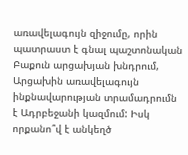առավելագույն զիջումը, որին պատրաստ է գնալ պաշտոնական Բաքուն արցախյան խնդրում, Արցախին առավելագույն ինքնավարության տրամադրումն է Ադրբեջանի կազմում: Իսկ որքանո՞վ է անկեղծ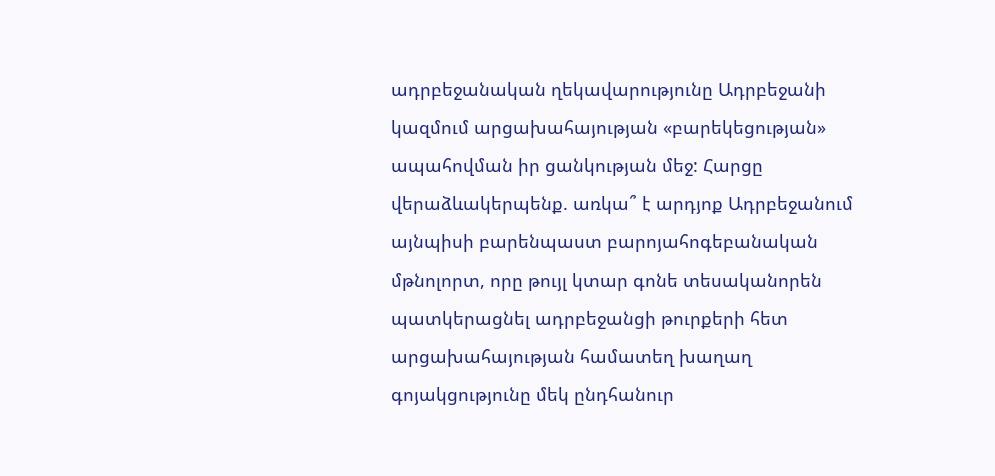ադրբեջանական ղեկավարությունը Ադրբեջանի կազմում արցախահայության «բարեկեցության» ապահովման իր ցանկության մեջ: Հարցը վերաձևակերպենք. առկա՞ է արդյոք Ադրբեջանում այնպիսի բարենպաստ բարոյահոգեբանական մթնոլորտ, որը թույլ կտար գոնե տեսականորեն պատկերացնել ադրբեջանցի թուրքերի հետ արցախահայության համատեղ խաղաղ գոյակցությունը մեկ ընդհանուր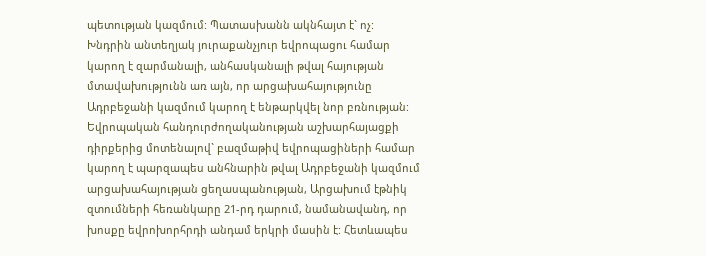պետության կազմում: Պատասխանն ակնհայտ է` ոչ:
Խնդրին անտեղյակ յուրաքանչյուր եվրոպացու համար կարող է զարմանալի, անհասկանալի թվալ հայության մտավախությունն առ այն, որ արցախահայությունը Ադրբեջանի կազմում կարող է ենթարկվել նոր բռնության: Եվրոպական հանդուրժողականության աշխարհայացքի դիրքերից մոտենալով` բազմաթիվ եվրոպացիների համար կարող է պարզապես անհնարին թվալ Ադրբեջանի կազմում արցախահայության ցեղասպանության, Արցախում էթնիկ զտումների հեռանկարը 21-րդ դարում, նամանավանդ, որ խոսքը եվրոխորհրդի անդամ երկրի մասին է: Հետևապես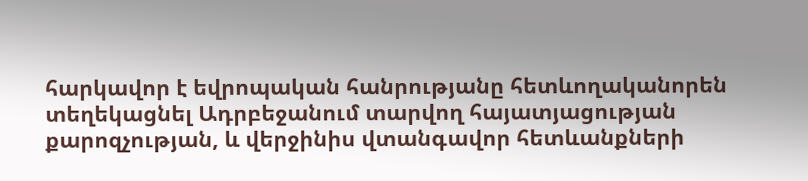հարկավոր է եվրոպական հանրությանը հետևողականորեն տեղեկացնել Ադրբեջանում տարվող հայատյացության քարոզչության, և վերջինիս վտանգավոր հետևանքների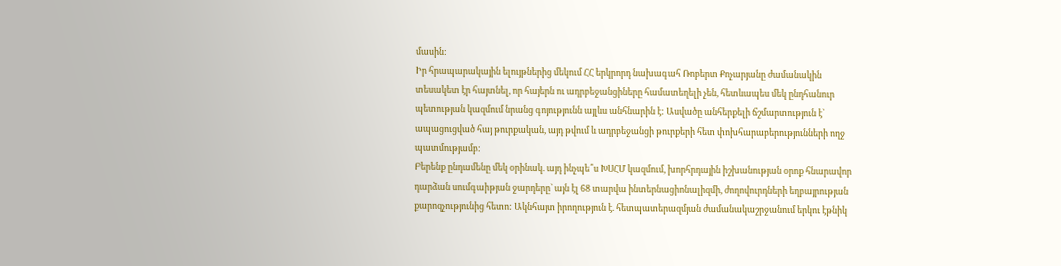մասին:
Իր հրապարակային ելույթներից մեկում ՀՀ երկրորդ նախագահ Ռոբերտ Քոչարյանը ժամանակին տեսակետ էր հայտնել, որ հայերն ու ադրբեջանցիները համատեղելի չեն, հետևապես մեկ ընդհանուր պետության կազմում նրանց գոյությունն այլևս անհնարին է: Ասվածը անհերքելի ճշմարտություն է` ապացուցված հայ թուրքական, այդ թվում և ադրբեջանցի թուրքերի հետ փոխհարաբերությունների ողջ պատմությամբ:
Բերենք ընդամենը մեկ օրինակ. այդ ինչպե՞ս ԽՍՀՄ կազմում, խորհրդային իշխանության օրոք հնարավոր դարձան սումգաիթյան ջարդերը` այն էլ 68 տարվա ինտերնացիոնալիզմի, ժողովուրդների եղբայրության քարոզչությունից հետո: Ակնհայտ իրողություն է. հետպատերազմյան ժամանակաշրջանում երկու էթնիկ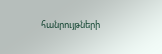հանրույթների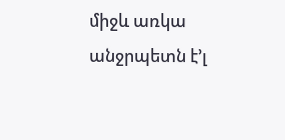միջև առկա անջրպետն է’լ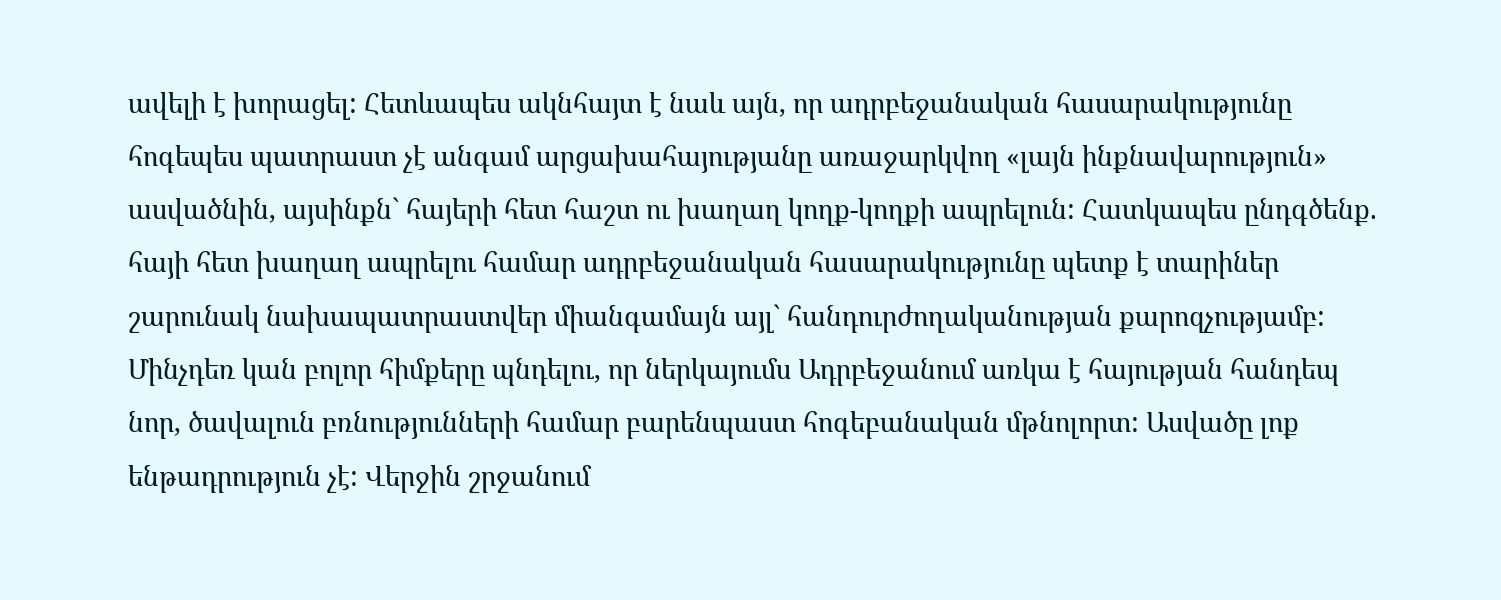ավելի է խորացել: Հետևապես ակնհայտ է նաև այն, որ ադրբեջանական հասարակությունը հոգեպես պատրաստ չէ անգամ արցախահայությանը առաջարկվող «լայն ինքնավարություն» ասվածնին, այսինքն` հայերի հետ հաշտ ու խաղաղ կողք-կողքի ապրելուն: Հատկապես ընդգծենք. հայի հետ խաղաղ ապրելու համար ադրբեջանական հասարակությունը պետք է տարիներ շարունակ նախապատրաստվեր միանգամայն այլ` հանդուրժողականության քարոզչությամբ: Մինչդեռ կան բոլոր հիմքերը պնդելու, որ ներկայումս Ադրբեջանում առկա է հայության հանդեպ նոր, ծավալուն բռնությունների համար բարենպաստ հոգեբանական մթնոլորտ: Ասվածը լոք ենթադրություն չէ: Վերջին շրջանում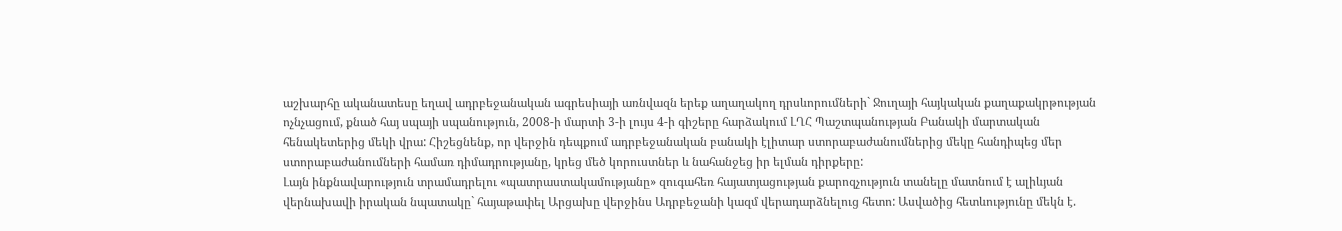աշխարհը ականատեսը եղավ ադրբեջանական ագրեսիայի առնվազն երեք աղաղակող դրսևորումների` Ջուղայի հայկական քաղաքակրթության ոչնչացում, քնած հայ սպայի սպանություն, 2008-ի մարտի 3-ի լույս 4-ի գիշերը հարձակում ԼՂՀ Պաշտպանության Բանակի մարտական հենակետերից մեկի վրա: Հիշեցնենք, որ վերջին դեպքում ադրբեջանական բանակի էլիտար ստորաբաժանումներից մեկը հանդիպեց մեր ստորաբաժանումների համառ դիմադրությանը, կրեց մեծ կորուստներ և նահանջեց իր ելման դիրքերը:
Լայն ինքնավարություն տրամադրելու «պատրաստակամությանը» զուգահեռ հայատյացության քարոզչություն տանելը մատնում է ալիևյան վերնախավի իրական նպատակը` հայաթափել Արցախը վերջինս Ադրբեջանի կազմ վերադարձնելուց հետո: Ասվածից հետևությունը մեկն է.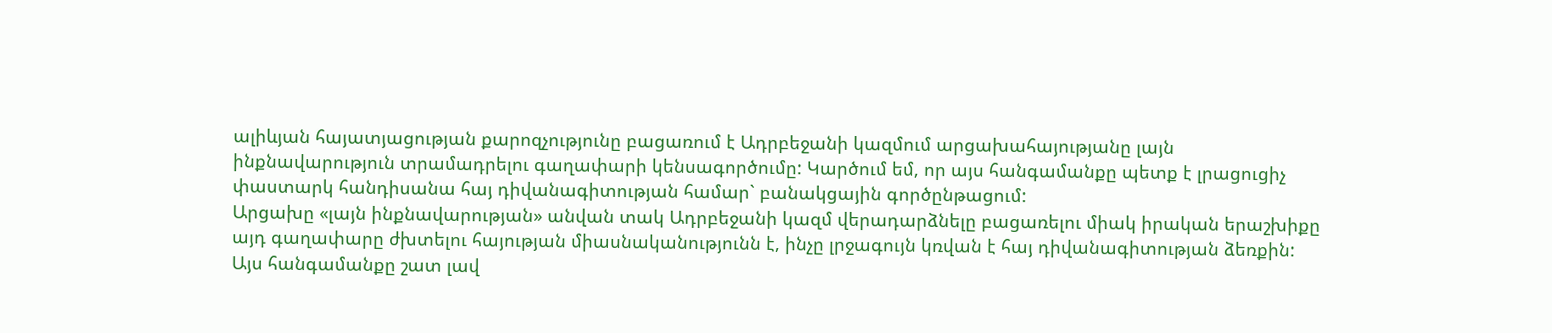ալիևյան հայատյացության քարոզչությունը բացառում է Ադրբեջանի կազմում արցախահայությանը լայն ինքնավարություն տրամադրելու գաղափարի կենսագործումը: Կարծում եմ, որ այս հանգամանքը պետք է լրացուցիչ փաստարկ հանդիսանա հայ դիվանագիտության համար` բանակցային գործընթացում:
Արցախը «լայն ինքնավարության» անվան տակ Ադրբեջանի կազմ վերադարձնելը բացառելու միակ իրական երաշխիքը այդ գաղափարը ժխտելու հայության միասնականությունն է, ինչը լրջագույն կռվան է հայ դիվանագիտության ձեռքին: Այս հանգամանքը շատ լավ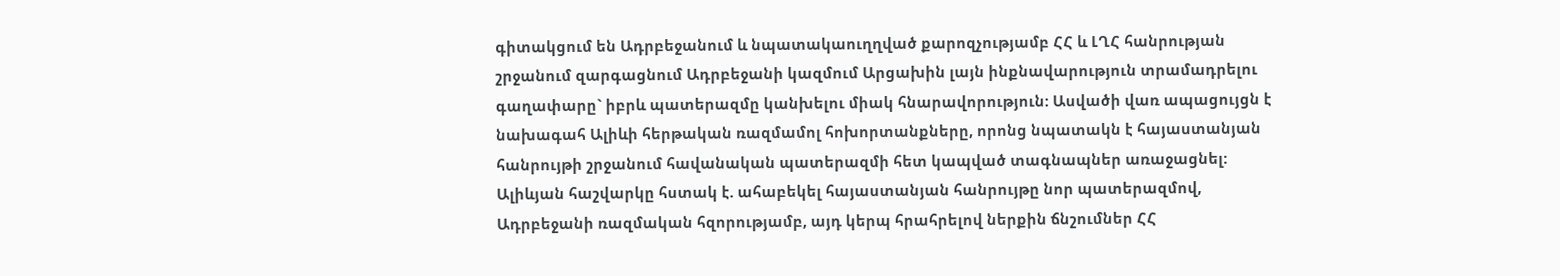գիտակցում են Ադրբեջանում և նպատակաուղղված քարոզչությամբ ՀՀ և ԼՂՀ հանրության շրջանում զարգացնում Ադրբեջանի կազմում Արցախին լայն ինքնավարություն տրամադրելու գաղափարը` իբրև պատերազմը կանխելու միակ հնարավորություն: Ասվածի վառ ապացույցն է նախագահ Ալիևի հերթական ռազմամոլ հոխորտանքները, որոնց նպատակն է հայաստանյան հանրույթի շրջանում հավանական պատերազմի հետ կապված տագնապներ առաջացնել: Ալիևյան հաշվարկը հստակ է. ահաբեկել հայաստանյան հանրույթը նոր պատերազմով, Ադրբեջանի ռազմական հզորությամբ, այդ կերպ հրահրելով ներքին ճնշումներ ՀՀ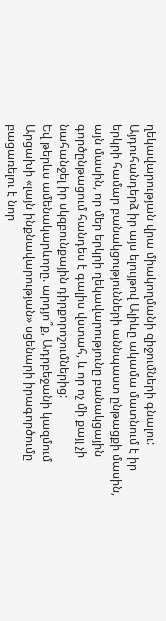ղեկավարության վրա միակողմանի զիջումների գնալու: Այդուհանդերձ իր այս ելույթով Ալիևը ակամա մատնում է իր երկրի համար բանակցությունների աննպաստ ընթացքի մասին, այն մասին, որ մեր երկրի ղեկավարությունը բանակցային գործընթացում հանդես է գալիս վստահ, և որ ոչ մի քայլ չի նահանջել իր սկզբունքային դիրքորոշումներից:
Եվ թերևս ամենակարևորը. արդյո՞ք, Ադրբեջանի կազմում Արցախի «լայն ինքնավարության» սցենարի իրագործումը բացառելու է նոր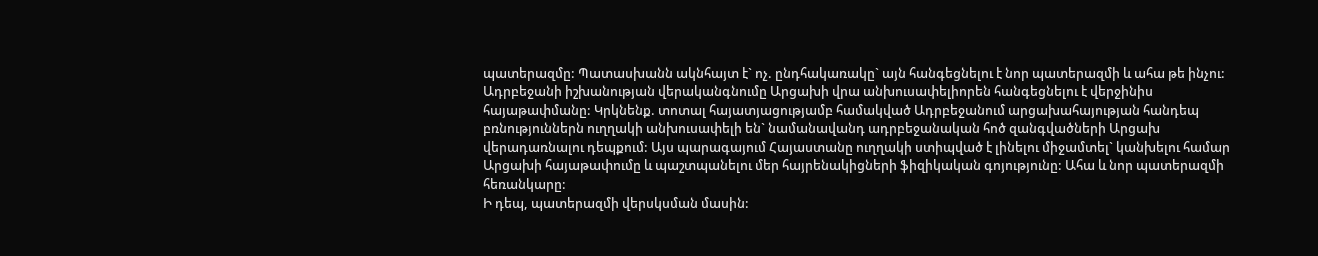պատերազմը: Պատասխանն ակնհայտ է` ոչ. ընդհակառակը` այն հանգեցնելու է նոր պատերազմի և ահա թե ինչու: Ադրբեջանի իշխանության վերականգնումը Արցախի վրա անխուսափելիորեն հանգեցնելու է վերջինիս հայաթափմանը: Կրկնենք. տոտալ հայատյացությամբ համակված Ադրբեջանում արցախահայության հանդեպ բռնություններն ուղղակի անխուսափելի են` նամանավանդ ադրբեջանական հոծ զանգվածների Արցախ վերադառնալու դեպքում: Այս պարագայում Հայաստանը ուղղակի ստիպված է լինելու միջամտել` կանխելու համար Արցախի հայաթափումը և պաշտպանելու մեր հայրենակիցների ֆիզիկական գոյությունը: Ահա և նոր պատերազմի հեռանկարը:
Ի դեպ, պատերազմի վերսկսման մասին: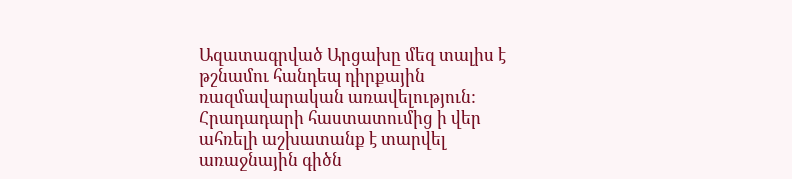Ազատագրված Արցախը մեզ տալիս է թշնամու հանդեպ դիրքային ռազմավարական առավելություն: Հրադադարի հաստատումից ի վեր ահռելի աշխատանք է տարվել առաջնային գիծն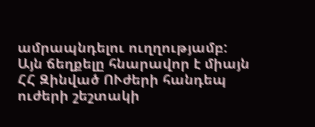ամրապնդելու ուղղությամբ: Այն ճեղքելը հնարավոր է միայն ՀՀ Զինված ՈՒժերի հանդեպ ուժերի շեշտակի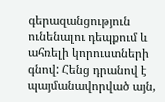գերազանցություն ունենալու դեպքում և ահռելի կորուստների գնով: Հենց դրանով է պայմանավորված այն,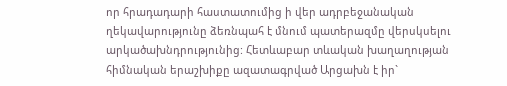որ հրադադարի հաստատումից ի վեր ադրբեջանական ղեկավարությունը ձեռնպահ է մնում պատերազմը վերսկսելու արկածախնդրությունից: Հետևաբար տևական խաղաղության հիմնական երաշխիքը ազատագրված Արցախն է իր`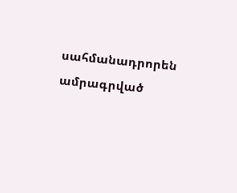սահմանադրորեն ամրագրված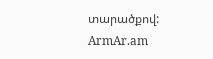տարածքով:
ArmAr.am